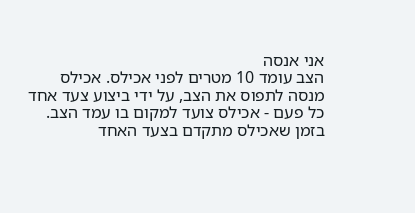אני אנסה
הצב עומד 10 מטרים לפני אכילס. אכילס מנסה לתפוס את הצב, על ידי ביצוע צעד אחד כל פעם - אכילס צועד למקום בו עמד הצב. בזמן שאכילס מתקדם בצעד האחד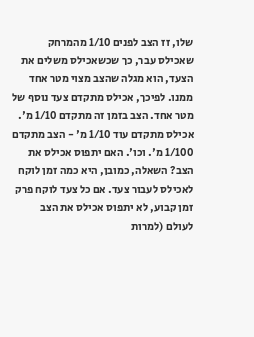שלו, זז הצב לפנים 1/10 מהמרחק שאכילס עבר, כך שכשאכילס משלים את הצעד, הוא מגלה שהצב מצוי מטר אחד ממנו. לפיכך, אכילס מתקדם צעד נוסף של מטר אחד. הצב בזמן זה מתקדם 1/10 מ'. אכילס מתקדם עוד 1/10 מ' - הצב מתקדם 1/100 מ'. וכו'. האם יתפוס אכילס את הצב? השאלה, כמובן, היא כמה זמן לוקח לאכילס לעבור צעד. אם כל צעד לוקח פרק זמן קבוע, לא יתפוס אכילס את הצב לעולם (למרות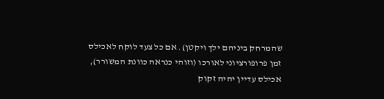שהמרחק ביניהם ילך ויקטן). אם כל צעד לוקח לאכילס זמן פרופורציוני לאורכו (וזוהי כנראה כוונת המשורר), אכילס עדיין יהיה זקוק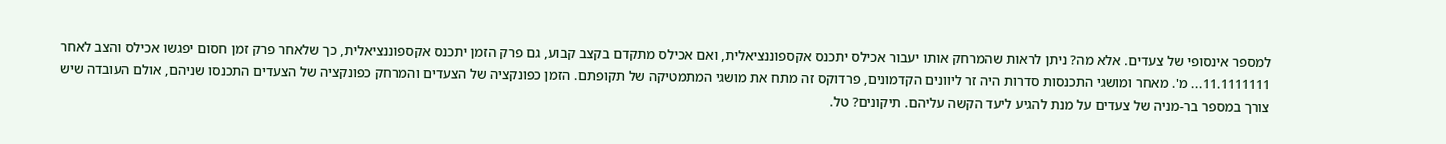למספר אינסופי של צעדים. אלא מה? ניתן לראות שהמרחק אותו יעבור אכילס יתכנס אקספוננציאלית, ואם אכילס מתקדם בקצב קבוע, גם פרק הזמן יתכנס אקספוננציאלית, כך שלאחר פרק זמן חסום יפגשו אכילס והצב לאחר 11.1111111... מ'. מאחר ומושגי התכנסות סדרות היה זר ליוונים הקדמונים, פרדוקס זה מתח את מושגי המתמטיקה של תקופתם. הזמן כפונקציה של הצעדים והמרחק כפונקציה של הצעדים התכנסו שניהם, אולם העובדה שיש צורך במספר בר-מניה של צעדים על מנת להגיע ליעד הקשה עליהם. תיקונים? טל.